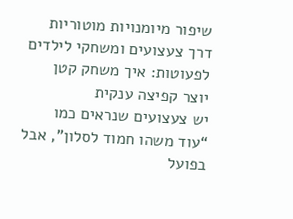שיפור מיומנויות מוטוריות דרך צעצועים ומשחקי לילדים לפעוטות: איך משחק קטן יוצר קפיצה ענקית
יש צעצועים שנראים כמו “עוד משהו חמוד לסלון”, אבל בפועל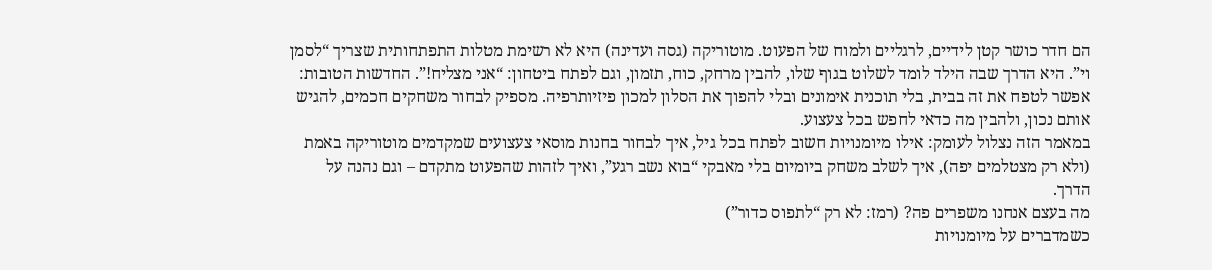הם חדר כושר קטן לידיים, לרגליים ולמוח של הפעוט. מוטוריקה (גסה ועדינה) היא לא רשימת מטלות התפתחותית שצריך “לסמן וי”. היא הדרך שבה הילד לומד לשלוט בגוף שלו, להבין מרחק, כוח, תזמון, וגם לפתח ביטחון: “אני מצליח!”. החדשות הטובות: אפשר לטפח את זה בבית, בלי תוכנית אימונים ובלי להפוך את הסלון למכון פיזיותרפיה. מספיק לבחור משחקים חכמים, להגיש אותם נכון, ולהבין מה כדאי לחפש בכל צעצוע.
במאמר הזה נצלול לעומק: אילו מיומנויות חשוב לפתח בכל גיל, איך לבחור בחנות מוסאי צעצועים שמקדמים מוטוריקה באמת (ולא רק מצטלמים יפה), איך לשלב משחק ביומיום בלי מאבקי “בוא נשב רגע”, ואיך לזהות שהפעוט מתקדם – וגם נהנה על הדרך.
מה בעצם אנחנו משפרים פה? (רמז: לא רק “לתפוס כדור”)
כשמדברים על מיומנויות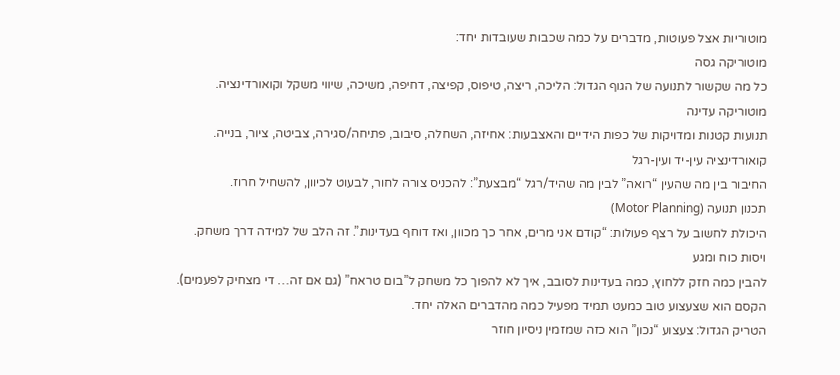מוטוריות אצל פעוטות, מדברים על כמה שכבות שעובדות יחד:
מוטוריקה גסה
כל מה שקשור לתנועה של הגוף הגדול: הליכה, ריצה, טיפוס, קפיצה, דחיפה, משיכה, שיווי משקל וקואורדינציה.
מוטוריקה עדינה
תנועות קטנות ומדויקות של כפות הידיים והאצבעות: אחיזה, השחלה, סיבוב, פתיחה/סגירה, צביטה, ציור, בנייה.
קואורדינציה עין-יד ועין-רגל
החיבור בין מה שהעין “רואה” לבין מה שהיד/רגל “מבצעת”: להכניס צורה לחור, לבעוט לכיוון, להשחיל חרוז.
תכנון תנועה (Motor Planning)
היכולת לחשוב על רצף פעולות: “קודם אני מרים, אחר כך מכוון, ואז דוחף בעדינות”. זה הלב של למידה דרך משחק.
ויסות כוח ומגע
להבין כמה חזק ללחוץ, כמה בעדינות לסובב, איך לא להפוך כל משחק ל”בום טראח” (גם אם זה… די מצחיק לפעמים).
הקסם הוא שצעצוע טוב כמעט תמיד מפעיל כמה מהדברים האלה יחד.
הטריק הגדול: צעצוע “נכון” הוא כזה שמזמין ניסיון חוזר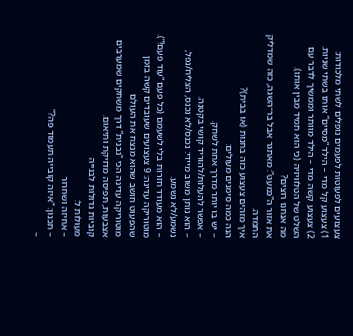צעצועים לפעוטות לפעמים נופלים לשתי מלכודות:
1) צעצוע קל מדי – הילד “מסיים” אותו בשתי שניות.
2) צעצוע קשה מדי – הילד מוותר וממשיך לדבר עם השלט של הטלוויזיה (כי הוא תמיד מבין אותו).
מה אנחנו רוצים?
את אזור ה”כמעט”: מאתגר אבל בר־השגה, כזה שמדליק התמדה.
איך מזהים צעצוע כזה בחנות (או בבית)?
הנה כמה סימנים מעולים:
– יש בו יותר מדרך אחת לשחק.
– אפשר להעלות/להוריד קושי בקטנה.
– הוא נותן משוב מיידי: נכנס/לא נכנס, הצליח/נפל, נשמע/לא נשמע.
– הוא מעודד חזרות בלי לשעמם (כל פעם “עוד פעם!”).
מוטוריקה עדינה: 9 צעצועים שעובדים קשה בזמן שהפעוט חושב שהוא מנצח את העולם
מוטוריקה עדינה הכי “נבנית” דרך משחקים שמערבים אצבעות, תפיסה מדויקת ותיאום.
קוביות גדולות לבנייה
מעולות ל:
– אחיזה ושחרור
– תכנון: “איזה קובייה תעמוד פה?”
–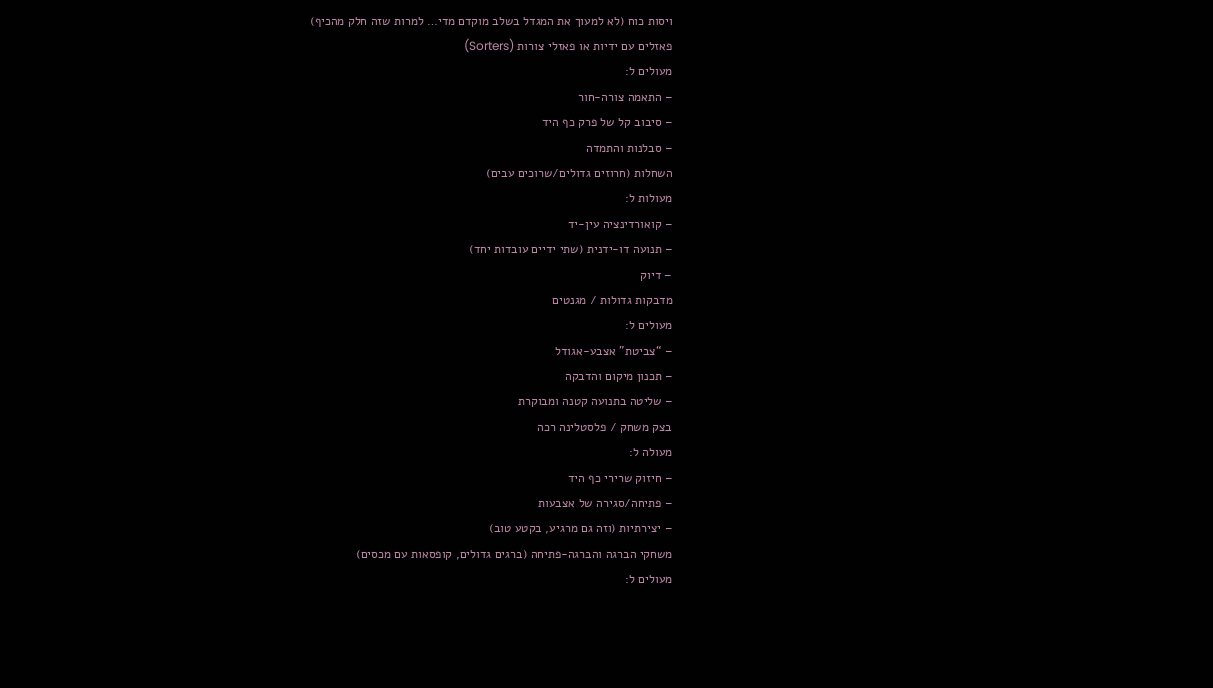ויסות כוח (לא למעוך את המגדל בשלב מוקדם מדי… למרות שזה חלק מהכיף)
פאזלים עם ידיות או פאזלי צורות (Sorters)
מעולים ל:
– התאמה צורה-חור
– סיבוב קל של פרק כף היד
– סבלנות והתמדה
השחלות (חרוזים גדולים/שרוכים עבים)
מעולות ל:
– קואורדינציה עין-יד
– תנועה דו-ידנית (שתי ידיים עובדות יחד)
– דיוק
מדבקות גדולות / מגנטים
מעולים ל:
– “צביטת” אצבע-אגודל
– תכנון מיקום והדבקה
– שליטה בתנועה קטנה ומבוקרת
בצק משחק / פלסטלינה רכה
מעולה ל:
– חיזוק שרירי כף היד
– פתיחה/סגירה של אצבעות
– יצירתיות (וזה גם מרגיע, בקטע טוב)
משחקי הברגה והברגה-פתיחה (ברגים גדולים, קופסאות עם מכסים)
מעולים ל: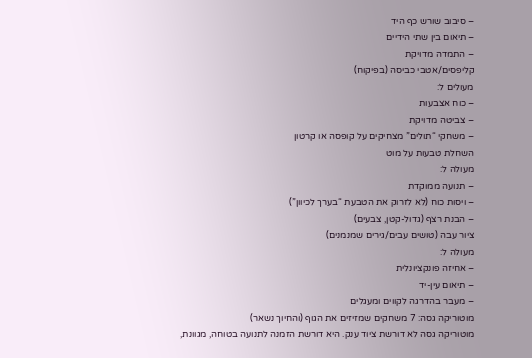– סיבוב שורש כף היד
– תיאום בין שתי הידיים
– התמדה מדויקת
קליפסים/אטבי כביסה (בפיקוח)
מעולים ל:
– כוח אצבעות
– צביטה מדויקת
– משחקי “תולים” מצחיקים על קופסה או קרטון
השחלת טבעות על מוט
מעולה ל:
– תנועה ממוקדת
– ויסות כוח (לא לזרוק את הטבעת “בערך לכיוון”)
– הבנת רצף (גדול-קטן, צבעים)
ציור עבה (טושים עבים/גירים שמנמנים)
מעולה ל:
– אחיזה פונקציונלית
– תיאום עין-יד
– מעבר בהדרגה לקווים ומעגלים
מוטוריקה גסה: 7 משחקים שמזיזים את הגוף (והחיוך נשאר)
מוטוריקה גסה לא דורשת ציוד ענק. היא דורשת הזמנה לתנועה בטוחה, מגוונת,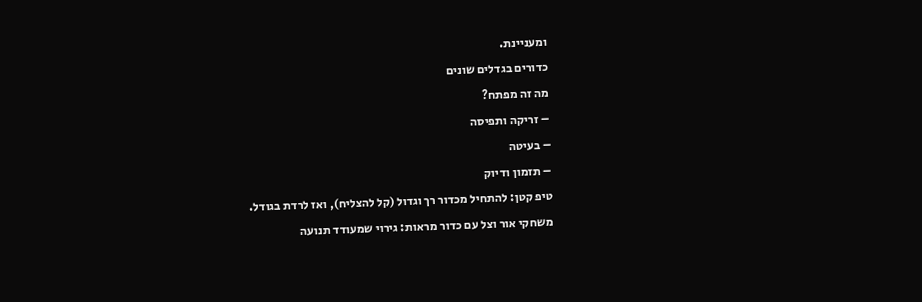ומעניינת.
כדורים בגדלים שונים
מה זה מפתח?
– זריקה ותפיסה
– בעיטה
– תזמון ודיוק
טיפ קטן: להתחיל מכדור רך וגדול (קל להצליח), ואז לרדת בגודל.
משחקי אור וצל עם כדור מראות: גירוי שמעודד תנועה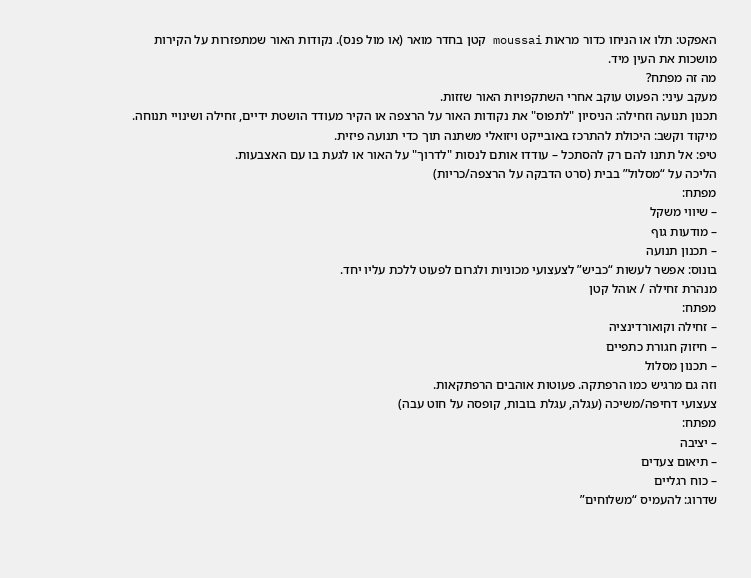האפקט: תלו או הניחו כדור מראות moussai קטן בחדר מואר (או מול פנס). נקודות האור שמתפזרות על הקירות מושכות את העין מיד.
מה זה מפתח?
מעקב עיני: הפעוט עוקב אחרי השתקפויות האור שזזות.
תכנון תנועה וזחילה: הניסיון "לתפוס" את נקודות האור על הרצפה או הקיר מעודד הושטת ידיים, זחילה ושינויי תנוחה.
מיקוד וקשב: היכולת להתרכז באובייקט ויזואלי משתנה תוך כדי תנועה פיזית.
טיפ: אל תתנו להם רק להסתכל – עודדו אותם לנסות "לדרוך" על האור או לגעת בו עם האצבעות.
הליכה על “מסלול” בבית (סרט הדבקה על הרצפה/כריות)
מפתח:
– שיווי משקל
– מודעות גוף
– תכנון תנועה
בונוס: אפשר לעשות “כביש” לצעצועי מכוניות ולגרום לפעוט ללכת עליו יחד.
מנהרת זחילה / אוהל קטן
מפתח:
– זחילה וקואורדינציה
– חיזוק חגורת כתפיים
– תכנון מסלול
וזה גם מרגיש כמו הרפתקה. פעוטות אוהבים הרפתקאות.
צעצועי דחיפה/משיכה (עגלה, עגלת בובות, קופסה על חוט עבה)
מפתח:
– יציבה
– תיאום צעדים
– כוח רגליים
שדרוג: להעמיס “משלוחים”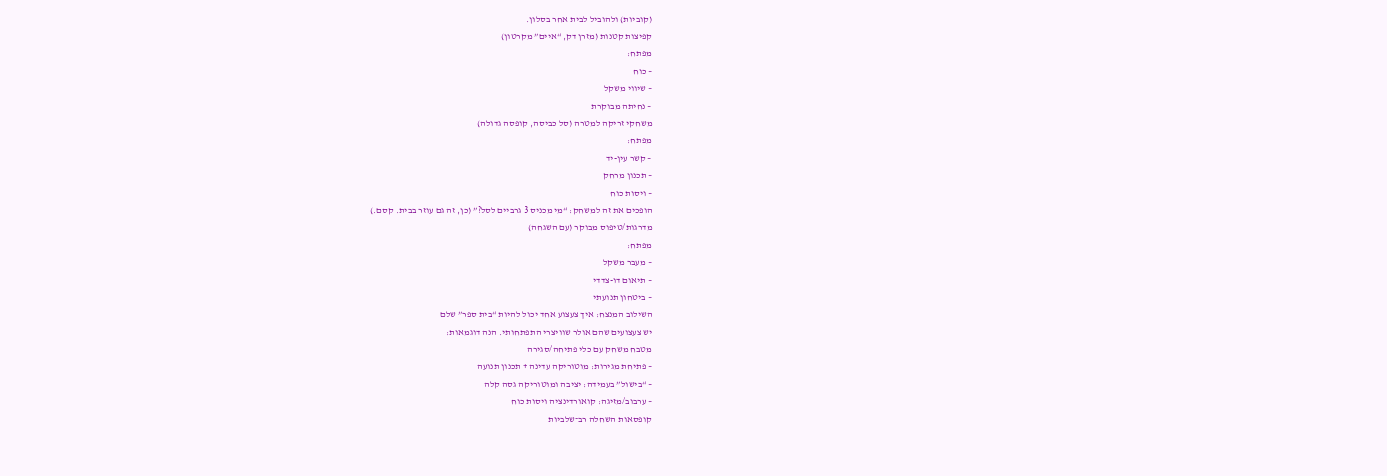(קוביות) ולהוביל לבית אחר בסלון.
קפיצות קטנות (מזרן דק, “איים” מקרטון)
מפתח:
– כוח
– שיווי משקל
– נחיתה מבוקרת
משחקי זריקה למטרה (סל כביסה, קופסה גדולה)
מפתח:
– קשר עין-יד
– תכנון מרחק
– ויסות כוח
הופכים את זה למשחק: “מי מכניס 3 גרביים לסל?” (כן, זה גם עוזר בבית. קסם.)
מדרגות/טיפוס מבוקר (עם השגחה)
מפתח:
– מעבר משקל
– תיאום דו-צדדי
– ביטחון תנועתי
השילוב המנצח: איך צעצוע אחד יכול להיות “בית ספר” שלם
יש צעצועים שהם אולר שוויצרי התפתחותי. הנה דוגמאות:
מטבח משחק עם כלי פתיחה/סגירה
– פתיחת מגירות: מוטוריקה עדינה + תכנון תנועה
– “בישול” בעמידה: יציבה ומוטוריקה גסה קלה
– ערבוב/מזיגה: קואורדינציה ויסות כוח
קופסאות השחלה רב־שלביות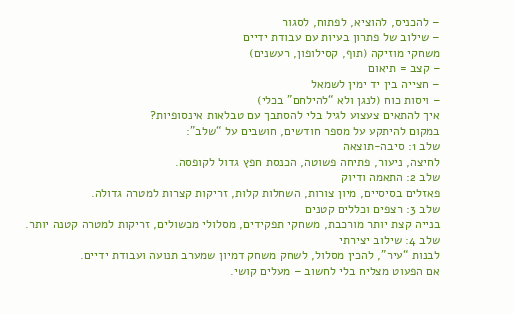– להכניס, להוציא, לפתוח, לסגור
– שילוב של פתרון בעיות עם עבודת ידיים
משחקי מוזיקה (תוף, קסילופון, רעשנים)
– קצב = תיאום
– חצייה בין יד ימין לשמאל
– ויסות כוח (לנגן ולא “להילחם” בכלי)
איך להתאים צעצוע לגיל בלי להסתבך עם טבלאות אינסופיות?
במקום להיתקע על מספר חודשים, חושבים על “שלב”:
שלב 1: סיבה-תוצאה
לחיצה, ניעור, פתיחה פשוטה, הכנסת חפץ גדול לקופסה.
שלב 2: התאמה ודיוק
פאזלים בסיסיים, מיון צורות, השחלות קלות, זריקות קצרות למטרה גדולה.
שלב 3: רצפים וכללים קטנים
בנייה קצת יותר מורכבת, משחקי תפקידים, מסלולי מכשולים, זריקות למטרה קטנה יותר.
שלב 4: שילוב יצירתי
לבנות “עיר”, להכין מסלול, לשחק משחק דמיון שמערב תנועה ועבודת ידיים.
אם הפעוט מצליח בלי לחשוב – מעלים קושי.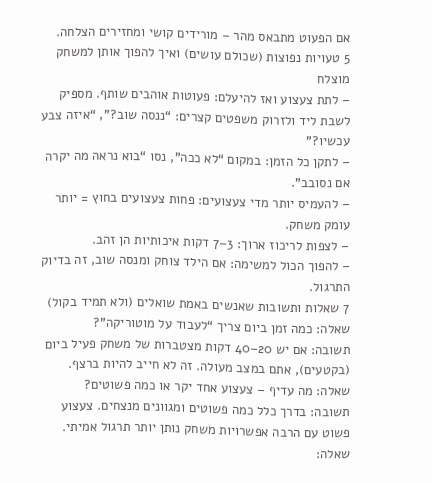אם הפעוט מתבאס מהר – מורידים קושי ומחזירים הצלחה.
5 טעויות נפוצות (שכולם עושים) ואיך להפוך אותן למשחק מוצלח
– לתת צעצוע ואז להיעלם: פעוטות אוהבים שותף. מספיק לשבת ליד ולזרוק משפטים קצרים: “ננסה שוב?”, “איזה צבע עכשיו?”
– לתקן כל הזמן: במקום “לא ככה”, נסו “בוא נראה מה יקרה אם נסובב”.
– להעמיס יותר מדי צעצועים: פחות צעצועים בחוץ = יותר עומק משחק.
– לצפות לריכוז ארוך: 3–7 דקות איכותיות הן זהב.
– להפוך הכול למשימה: אם הילד צוחק ומנסה שוב, זה בדיוק התרגול.
7 שאלות ותשובות שאנשים באמת שואלים (ולא תמיד בקול)
שאלה: כמה זמן ביום צריך “לעבוד על מוטוריקה”?
תשובה: אם יש 20–40 דקות מצטברות של משחק פעיל ביום (בקטעים), אתם במצב מעולה. זה לא חייב להיות ברצף.
שאלה: מה עדיף – צעצוע אחד יקר או כמה פשוטים?
תשובה: בדרך כלל כמה פשוטים ומגוונים מנצחים. צעצוע פשוט עם הרבה אפשרויות משחק נותן יותר תרגול אמיתי.
שאלה: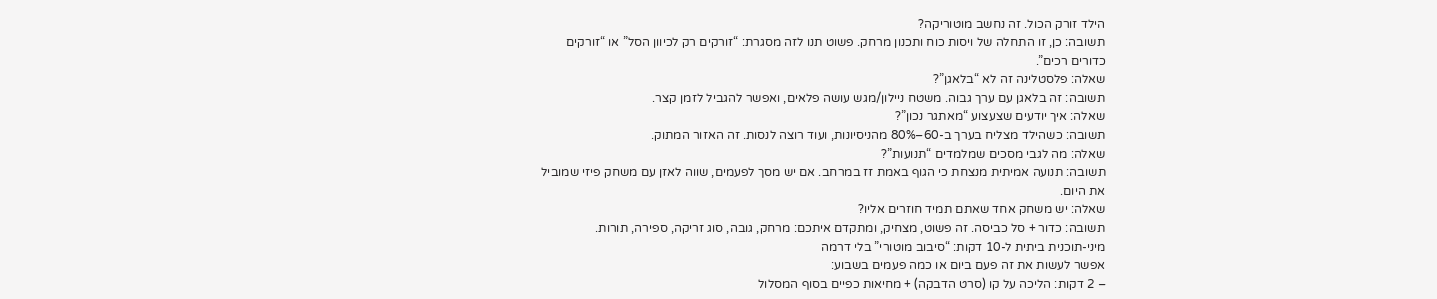הילד זורק הכול. זה נחשב מוטוריקה?
תשובה: כן, זו התחלה של ויסות כוח ותכנון מרחק. פשוט תנו לזה מסגרת: “זורקים רק לכיוון הסל” או “זורקים כדורים רכים”.
שאלה: פלסטלינה זה לא “בלאגן”?
תשובה: זה בלאגן עם ערך גבוה. משטח ניילון/מגש עושה פלאים, ואפשר להגביל לזמן קצר.
שאלה: איך יודעים שצעצוע “מאתגר נכון”?
תשובה: כשהילד מצליח בערך ב-60–80% מהניסיונות, ועוד רוצה לנסות. זה האזור המתוק.
שאלה: מה לגבי מסכים שמלמדים “תנועות”?
תשובה: תנועה אמיתית מנצחת כי הגוף באמת זז במרחב. אם יש מסך לפעמים, שווה לאזן עם משחק פיזי שמוביל את היום.
שאלה: יש משחק אחד שאתם תמיד חוזרים אליו?
תשובה: כדור + סל כביסה. זה פשוט, מצחיק, ומתקדם איתכם: מרחק, גובה, סוג זריקה, ספירה, תורות.
מיני-תוכנית ביתית ל-10 דקות: “סיבוב מוטורי” בלי דרמה
אפשר לעשות את זה פעם ביום או כמה פעמים בשבוע:
– 2 דקות: הליכה על קו (סרט הדבקה) + מחיאות כפיים בסוף המסלול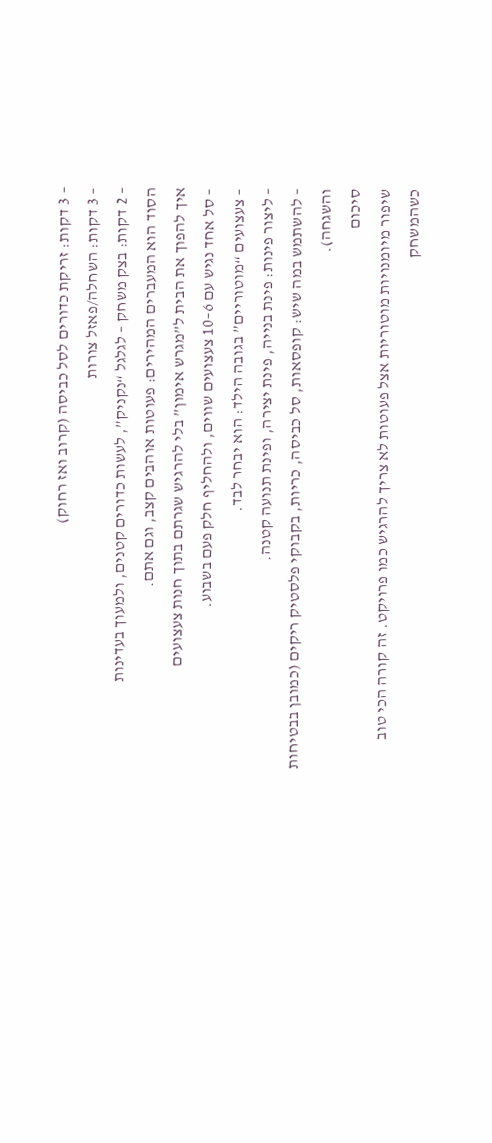– 3 דקות: זריקת כדורים לסל כביסה (קרוב ואז רחוק)
– 3 דקות: השחלה/פאזל צורות
– 2 דקות: בצק משחק – לגלגל “נקניק”, לעשות כדורים קטנים, ולמעוך בעדינות
הסוד הוא המעברים המהירים: פעוטות אוהבים קצב, וגם אתם.
איך להפוך את הבית ל”מגרש אימון” בלי להרגיש שגרתם בתוך חנות צעצועים
– סל אחד נגיש עם 6–10 צעצועים שווים, ולהחליף חלק פעם בשבוע.
– צעצועים “מוטוריים” בגובה הילד: הוא יבחר לבד.
– ליצור פינות: פינת בנייה, פינת יצירה, ופינת תנועה קטנה.
– להשתמש במה שיש: קופסאות, סל כביסה, כריות, בקבוקי פלסטיק ריקים (כמובן בבטיחות והשגחה).
סיכום
שיפור מיומנויות מוטוריות אצל פעוטות לא צריך להרגיש כמו פרויקט. זה קורה הכי טוב כשהמשחק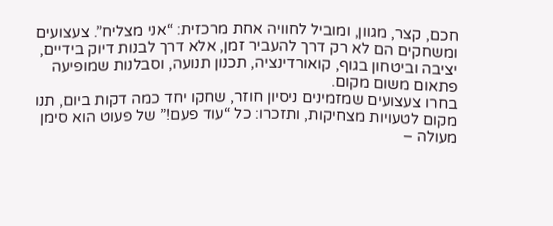חכם, קצר, מגוון, ומוביל לחוויה אחת מרכזית: “אני מצליח”. צעצועים ומשחקים הם לא רק דרך להעביר זמן, אלא דרך לבנות דיוק בידיים, יציבה וביטחון בגוף, קואורדינציה, תכנון תנועה, וסבלנות שמופיעה פתאום משום מקום.
בחרו צעצועים שמזמינים ניסיון חוזר, שחקו יחד כמה דקות ביום, תנו מקום לטעויות מצחיקות, ותזכרו: כל “עוד פעם!” של פעוט הוא סימן מעולה –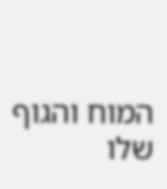המוח והגוף שלו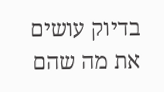בדיוק עושים את מה שהם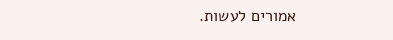אמורים לעשות.